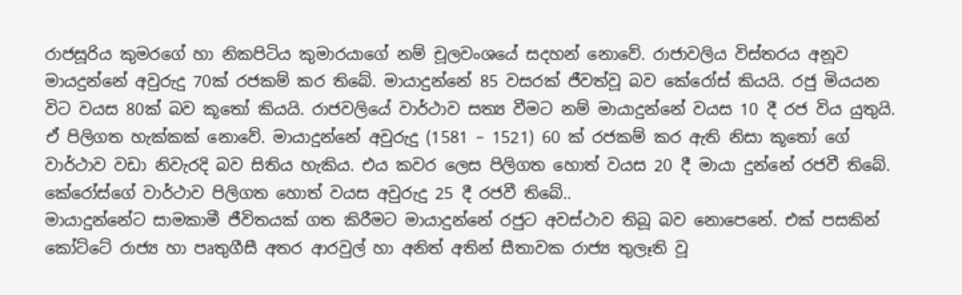රාජසූරිය කුමරගේ හා නිකපිටිය කුමාරයාගේ නම් චූලවංශයේ සදහන් නොවේ. රාජාවලිය විස්තරය අනූව මායදුන්නේ අවුරුදු 70ක් රජකම් කර තිබේ. මායාදුන්නේ 85 වසරක් ජීවත්වූ බව කේරෝස් කියයි. රජු මියයන විට වයස 80ක් බව කූ‍තෝ කියයි. රාජවලියේ වාර්ථාව සත්‍ය වීමට නම් මායාදුන්නේ වයස 10 දී රජ විය යුතුයි. ඒ පිලිගත හැක්කක් නොවේ. මායාදුන්නේ අවුරුදු (1581 – 1521) 60 ක් රජකම් කර ඇති නිසා කූ‍තෝ ගේ වාර්ථාව වඩා නිවැරදි බව සිතිය හැකිය. එය කවර ලෙස පිලිගත හොත් වයස 20 දී මායා දුන්නේ රජවී තිබේ. කේරෝස්ගේ වාර්ථාව පිලිගත හොත් වයස අවුරුදු 25 දී රජවී තිබේ..
මායාදුන්නේට සාමකාමී ජීවිතයක් ගත කිරීමට මායාදුන්නේ රජුට අවස්ථාව තිබූ බව නොපෙනේ. එක් පසකින් කෝට්ටේ රාජ්‍ය හා පෘතුගීසී අතර ආරවුල් හා අනිත් අතින් සීතාවක රාජ්‍ය තුලෑති වූ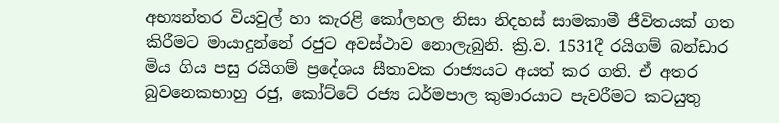අභ්‍යන්තර වියවුල් හා කැරළි කෝලහල නිසා නිදහස් සාමකාමී ජීවිතයක් ගත කිරීමට මායාදුන්නේ රජුට අවස්ථාව නොලැබුනි. ක්‍රි.ව. 1531දී රයිගම් බන්ඩාර මිය ගිය පසු රයිගම් ප්‍රදේශය සීතාවක රාජ්‍යයට අයත් කර ගති. ඒ අතර බුවනෙකභාහු රජු, කෝට්ටේ රජ්‍ය ධර්මපාල කුමාරයාට පැවරීමට කටයුතු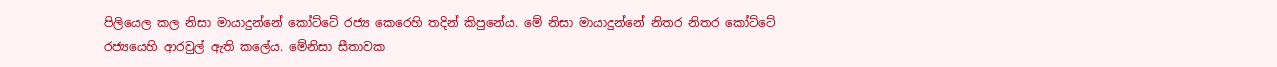පිලියෙල කල නිසා මායාදුන්නේ කෝට්ටේ රජ්‍ය කෙරෙහි තදින් කිපුනේය. මේ නිසා මායාදුන්නේ නිතර නිතර කෝට්ටේ රජ්‍යයෙහි ආරවුල් ඇති කලේය. මේනිසා සීතාවක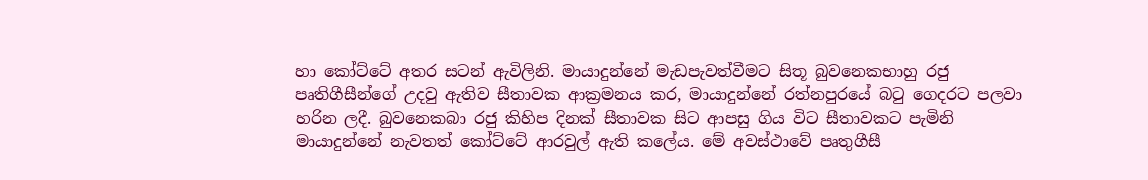හා කෝට්ටේ අතර සටන් ඇවිලිනි. මායාදුන්නේ මැඩපැවත්වීමට සිතූ බුවනෙකභාහු රජු පෘතිගීසීන්ගේ උදවු ඇතිව සීතාවක ආක්‍රමනය කර, මායාදුන්නේ රත්නපුරයේ බ‍ටු ගෙදරට පලවා හරින ලදී. බුවනෙකබා රජු කිහිප දිනක් සීතාවක සිට ආපසු ගිය විට සීතාවකට පැමිනි මායාදුන්නේ නැවතත් කෝට්ටේ ආරවුල් ඇති කලේය. මේ අවස්ථාවේ පෘතුගීසී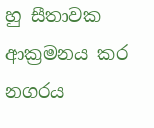හු සීතාවක ආක්‍රමනය කර නගරය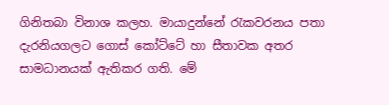ගිනිතබා විනාශ කලහ. මායාදුන්නේ ‍රැකවරනය පතා දැරනියගලට ගොස් කෝට්ටේ හා සීතාවක අතර සාමධානයක් ඇතිකර ගති. මේ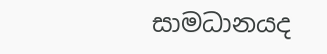සාමධානයද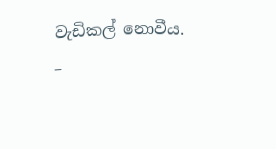වැඩිකල් නොවීය.
–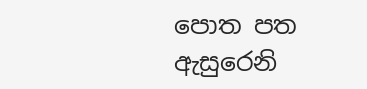පොත පත ඇසුරෙනි